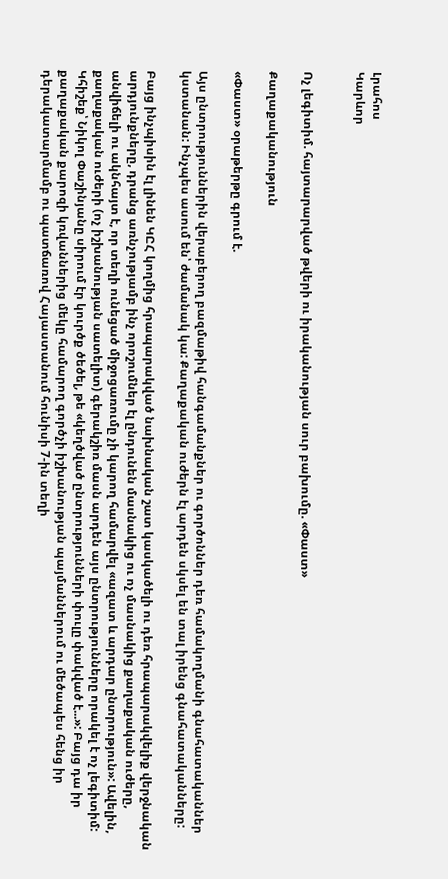Լրահոս
Կարևոր


Ոչ լեգիտիմ. հայտարարված թվերի ու իրականության սուր բախումը. «Փաստ»

Քաղաքականություն

«Փաստ» օրաթերթը գրում է.

Այս ընտրություններին վերաբերող բազմաթիվ հանգամանքներ ու գործոններ դեռ համակողմանի գնահատականներ կստանան: Ինչպես ասում են՝ ժամանակ կա: Քաղաքական ուժերն էլ արդեն սկսել են տալ իրենց գնահատականները:

Բայց ինչպիսին էլ լինեն ԿԸՀ կողմից հրապարակված նախնական շատ կասկածելի ու դեռ հրապարակվելիք վերջնական արդյունքները, դրանց առնչությամբ ինչ որոշումներ էլ ընդունեն մասնակից ու ոչ մասնակից քաղաքական ուժերը, անվիճելի ու ակնհայտ է, որ տեղի ունեցած միջոցառումը չի կարող համարվել «ազատ և արդար ընտրություն»: Ավելին, քաղաքական ուժերի (ոչ իշխանության սատելիտ) գերակշիռ մասն արդեն այս ընտրությունները որակել է ոչ լեգիտիմ: Կհիշեք՝ Նիկոլ Փաշինյանը սիրում էր կուրծք ծեծել, թե «կեղծված ընտրությունների փուլը փակված է...»: Բայց դա իր քաղաքական քարոզի կռվաններից մեկը համարող գործչի իշխանության պայմաններում ու մեծապես հենց իր դերակատարմամբ ու պատճառով Հայաստանում հունիսի 7-ին տեղի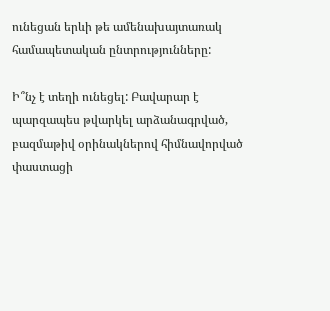ունեցան երևի թե ամենախայտառակ համապետական ընտրությունները:

Ի՞նչ է տեղի ունեցել: Բավարար է պարզապես թվարկել արձանագրված, բազմաթիվ օրինակներով հիմնավորված փաստացի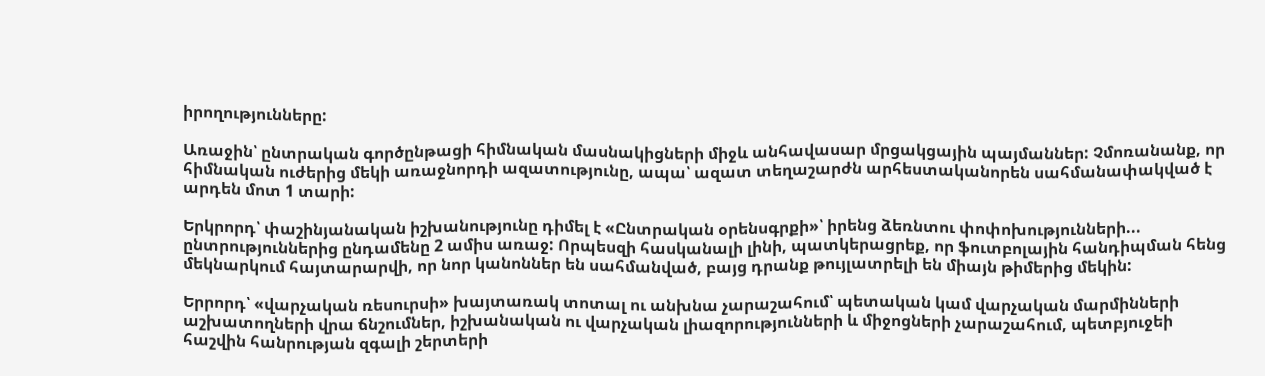իրողությունները:

Առաջին՝ ընտրական գործընթացի հիմնական մասնակիցների միջև անհավասար մրցակցային պայմաններ: Չմոռանանք, որ հիմնական ուժերից մեկի առաջնորդի ազատությունը, ապա՝ ազատ տեղաշարժն արհեստականորեն սահմանափակված է արդեն մոտ 1 տարի:

Երկրորդ՝ փաշինյանական իշխանությունը դիմել է «Ընտրական օրենսգրքի»՝ իրենց ձեռնտու փոփոխությունների... ընտրություններից ընդամենը 2 ամիս առաջ: Որպեսզի հասկանալի լինի, պատկերացրեք, որ ֆուտբոլային հանդիպման հենց մեկնարկում հայտարարվի, որ նոր կանոններ են սահմանված, բայց դրանք թույլատրելի են միայն թիմերից մեկին:

Երրորդ՝ «վարչական ռեսուրսի» խայտառակ տոտալ ու անխնա չարաշահում՝ պետական կամ վարչական մարմինների աշխատողների վրա ճնշումներ, իշխանական ու վարչական լիազորությունների և միջոցների չարաշահում, պետբյուջեի հաշվին հանրության զգալի շերտերի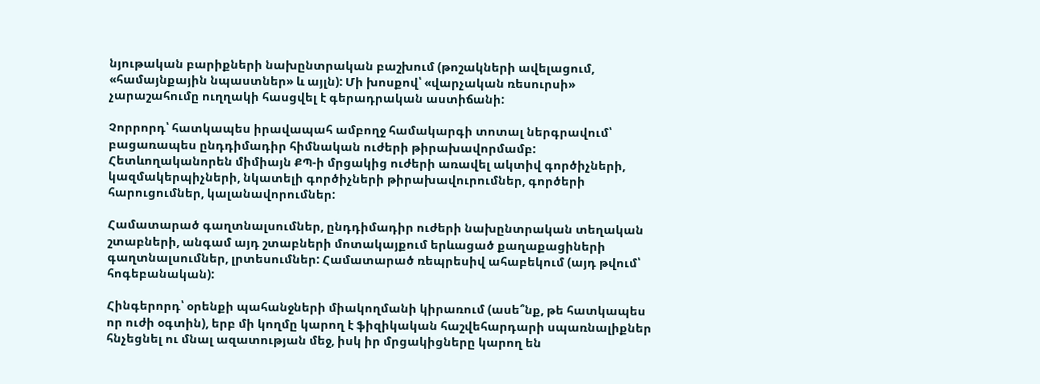նյութական բարիքների նախընտրական բաշխում (թոշակների ավելացում, «համայնքային նպաստներ» և այլն): Մի խոսքով՝ «վարչական ռեսուրսի» չարաշահումը ուղղակի հասցվել է գերադրական աստիճանի:

Չորրորդ՝ հատկապես իրավապահ ամբողջ համակարգի տոտալ ներգրավում՝ բացառապես ընդդիմադիր հիմնական ուժերի թիրախավորմամբ: Հետևողականորեն միմիայն ՔՊ-ի մրցակից ուժերի առավել ակտիվ գործիչների, կազմակերպիչների, նկատելի գործիչների թիրախավուրումներ, գործերի հարուցումներ, կալանավորումներ:

Համատարած գաղտնալսումներ, ընդդիմադիր ուժերի նախընտրական տեղական շտաբների, անգամ այդ շտաբների մոտակայքում երևացած քաղաքացիների գաղտնալսումներ, լրտեսումներ: Համատարած ռեպրեսիվ ահաբեկում (այդ թվում՝ հոգեբանական):

Հինգերորդ՝ օրենքի պահանջների միակողմանի կիրառում (ասե՞նք, թե հատկապես որ ուժի օգտին), երբ մի կողմը կարող է ֆիզիկական հաշվեհարդարի սպառնալիքներ հնչեցնել ու մնալ ազատության մեջ, իսկ իր մրցակիցները կարող են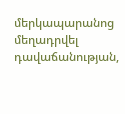մերկապարանոց մեղադրվել դավաճանության,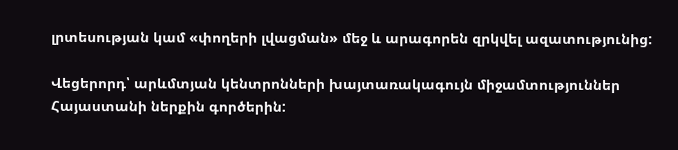լրտեսության կամ «փողերի լվացման» մեջ և արագորեն զրկվել ազատությունից:

Վեցերորդ՝ արևմտյան կենտրոնների խայտառակագույն միջամտություններ Հայաստանի ներքին գործերին: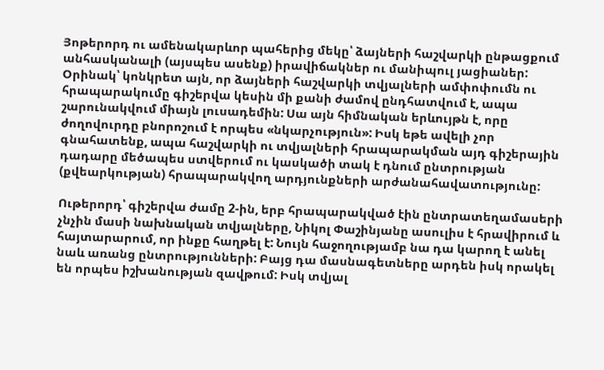Յոթերորդ ու ամենակարևոր պահերից մեկը՝ ձայների հաշվարկի ընթացքում անհասկանալի (այսպես ասենք) իրավիճակներ ու մանիպուլ յացիաներ: Օրինակ՝ կոնկրետ այն, որ ձայների հաշվարկի տվյալների ամփոփումն ու հրապարակումը գիշերվա կեսին մի քանի ժամով ընդհատվում է, ապա շարունակվում միայն լուսադեմին: Սա այն հիմնական երևույթն է, որը ժողովուրդը բնորոշում է որպես «նկարչություն»: Իսկ եթե ավելի չոր գնահատենք, ապա հաշվարկի ու տվյալների հրապարակման այդ գիշերային դադարը մեծապես ստվերում ու կասկածի տակ է դնում ընտրության (քվեարկության) հրապարակվող արդյունքների արժանահավատությունը:

Ութերորդ՝ գիշերվա ժամը 2-ին, երբ հրապարակված էին ընտրատեղամասերի չնչին մասի նախնական տվյալները, Նիկոլ Փաշինյանը ասուլիս է հրավիրում և հայտարարում, որ ինքը հաղթել է: Նույն հաջողությամբ նա դա կարող է անել նաև առանց ընտրությունների: Բայց դա մասնագետները արդեն իսկ որակել են որպես իշխանության զավթում: Իսկ տվյալ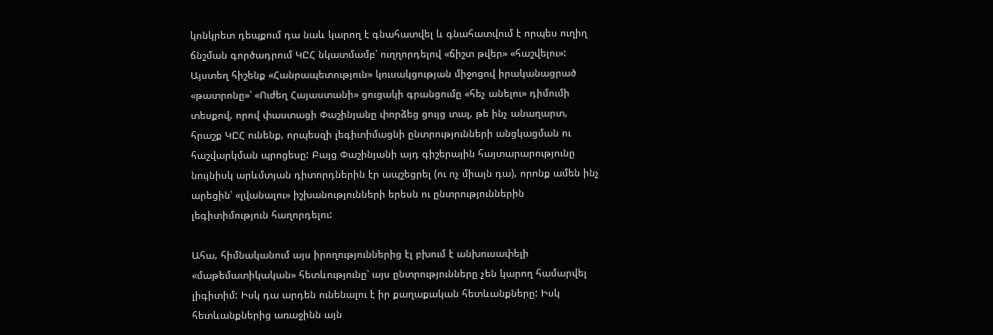կոնկրետ դեպքում դա նաև կարող է գնահատվել և գնահատվում է որպես ուղիղ ճնշման գործադրում ԿԸՀ նկատմամբ՝ ուղղորդելով «ճիշտ թվեր» «հաշվելու»: Այստեղ հիշենք «Հանրապետություն» կուսակցության միջոցով իրականացրած «թատրոնը»՝ «Ուժեղ Հայաստանի» ցուցակի գրանցումը «հեչ անելու» դիմումի տեսքով, որով փաստացի Փաշինյանը փորձեց ցույց տալ, թե ինչ անաղարտ, հրաշք ԿԸՀ ունենք, որպեսզի լեգիտիմացնի ընտրությունների անցկացման ու հաշվարկման պրոցեսը: Բայց Փաշինյանի այդ գիշերային հայտարարությունը նույնիսկ արևմտյան դիտորդներին էր ապշեցրել (ու ոչ միայն դա), որոնք ամեն ինչ արեցին՝ «լվանալու» իշխանությունների երեսն ու ընտրություններին լեգիտիմություն հաղորդելու:

Ահա, հիմնականում այս իրողություններից էլ բխում է անխուսափելի «մաթեմատիկական» հետևությունը՝ այս ընտրությունները չեն կարող համարվել լիգիտիմ: Իսկ դա արդեն ունենալու է իր քաղաքական հետևանքները: Իսկ հետևանքներից առաջինն այն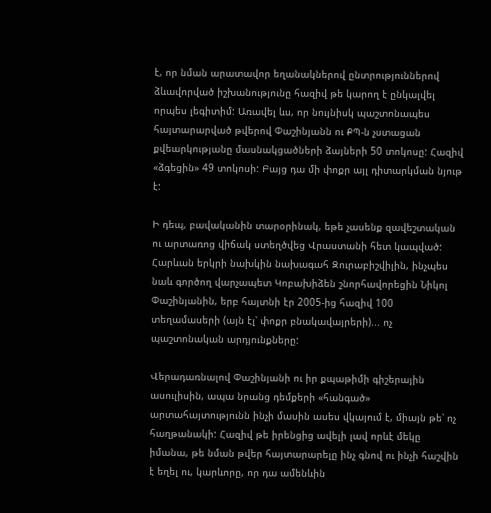է, որ նման արատավոր եղանակներով ընտրություններով ձևավորված իշխանությունը հազիվ թե կարող է ընկալվել որպես լեգիտիմ: Առավել ևս, որ նույնիսկ պաշտոնապես հայտարարված թվերով Փաշինյանն ու ՔՊ-ն չստացան քվեարկությանը մասնակցածների ձայների 50 տոկոսը: Հազիվ «ձգեցին» 49 տոկոսի: Բայց դա մի փոքր այլ դիտարկման նյութ է:

Ի դեպ, բավականին տարօրինակ, եթե չասենք զավեշտական ու արտառոց վիճակ ստեղծվեց Վրաստանի հետ կապված: Հարևան երկրի նախկին նախագահ Զուրաբիշվիլին, ինչպես նաև գործող վարչապետ Կոբախիձեն շնորհավորեցին Նիկոլ Փաշինյանին, երբ հայտնի էր 2005-ից հազիվ 100 տեղամասերի (այն էլ՝ փոքր բնակավայրերի)... ոչ պաշտոնական արդյունքները:

Վերադառնալով Փաշինյանի ու իր քպաթիմի գիշերային ասուլիսին, ապա նրանց դեմքերի «հանգած» արտահայտությունն ինչի մասին ասես վկայում է, միայն թե՝ ոչ հաղթանակի: Հազիվ թե իրենցից ավելի լավ որևէ մեկը իմանա, թե նման թվեր հայտարարելը ինչ գնով ու ինչի հաշվին է եղել ու, կարևորը, որ դա ամենևին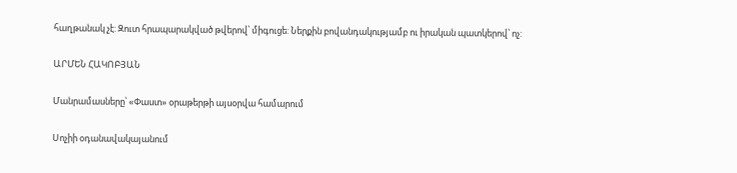հաղթանակ չէ: Զուտ հրապարակված թվերով՝ միգուցե: Ներքին բովանդակությամբ ու իրական պատկերով՝ ոչ:

ԱՐՄԵՆ ՀԱԿՈԲՅԱՆ

Մանրամասները՝ «Փաստ» օրաթերթի այսօրվա համարում

Սոչիի օդանավակայանում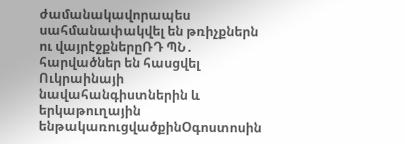ժամանակավորապես սահմանափակվել են թռիչքներն ու վայրէջքներըՌԴ ՊՆ․ հարվածներ են հասցվել Ուկրաինայի նավահանգիստներին և երկաթուղային ենթակառուցվածքինՕգոստոսին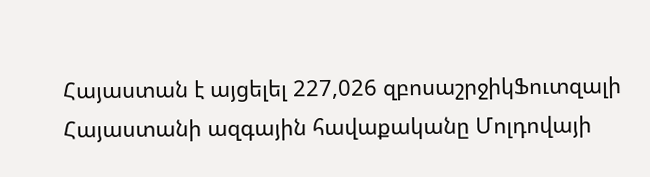Հայաստան է այցելել 227,026 զբոսաշրջիկՖուտզալի Հայաստանի ազգային հավաքականը Մոլդովայի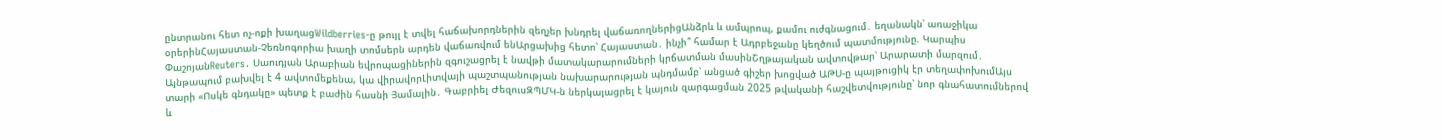ընտրանու հետ ոչ-ոքի խաղացWildberries-ը թույլ է տվել հաճախորդներին զեղչեր խնդրել վաճառողներիցԱնձրև և ամպրոպ, քամու ուժգնացում․ եղանակն՝ առաջիկա օրերինՀայաստան-Չեռնոգորիա խաղի տոմսերն արդեն վաճառվում ենԱրցախից հետո՝ Հայաստան․ ինչի՞ համար է Ադրբեջանը կեղծում պատմությունը. Կարպիս ՓաշոյանReuters․ Սաուդյան Արաբիան եվրոպացիներին զգուշացրել է նավթի մատակարարումների կրճատման մասինՇղթայական ավտովթար՝ Արարատի մարզում․ Այնթապում բախվել է 4 ավտոմեքենա, կա վիրավորԼիտվայի պաշտպանության նախարարության պնդմամբ՝ անցած գիշեր խոցված ԱԹՍ-ը պայթուցիկ էր տեղափոխումԱյս տարի «Ոսկե գնդակը» պետք է բաժին հասնի Յամալին․ Գաբրիել ԺեզուսԶՊՄԿ-ն ներկայացրել է կայուն զարգացման 2025 թվականի հաշվետվությունը՝ նոր գնահատումներով և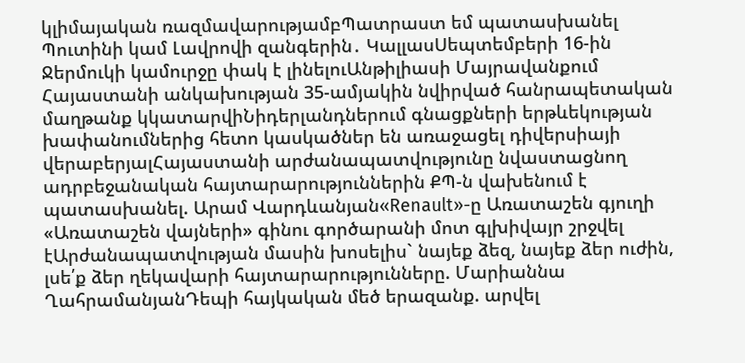կլիմայական ռազմավարությամբՊատրաստ եմ պատասխանել Պուտինի կամ Լավրովի զանգերին․ ԿալլասՍեպտեմբերի 16-ին Ջերմուկի կամուրջը փակ է լինելուԱնթիլիասի Մայրավանքում Հայաստանի անկախության 35-ամյակին նվիրված հանրապետական մաղթանք կկատարվիՆիդերլանդներում գնացքների երթևեկության խափանումներից հետո կասկածներ են առաջացել դիվերսիայի վերաբերյալՀայաստանի արժանապատվությունը նվաստացնող ադրբեջանական հայտարարություններին ՔՊ-ն վախենում է պատասխանել. Արամ Վարդևանյան«Renault»-ը Առատաշեն գյուղի «Առատաշեն վայների» գինու գործարանի մոտ գլխիվայր շրջվել էԱրժանապատվության մասին խոսելիս` նայեք ձեզ, նայեք ձեր ուժին, լսե՛ք ձեր ղեկավարի հայտարարությունները. Մարիաննա ՂահրամանյանԴեպի հայկական մեծ երազանք. արվել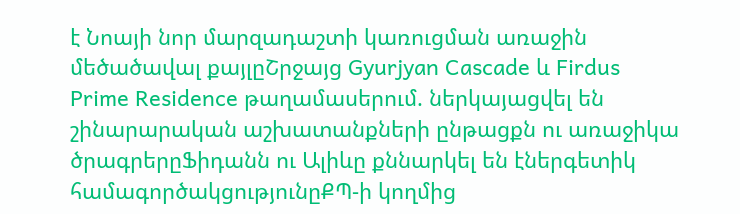է Նոայի նոր մարզադաշտի կառուցման առաջին մեծածավալ քայլըՇրջայց Gyurjyan Cascade և Firdus Prime Residence թաղամասերում. ներկայացվել են շինարարական աշխատանքների ընթացքն ու առաջիկա ծրագրերըՖիդանն ու Ալիևը քննարկել են էներգետիկ համագործակցությունըՔՊ-ի կողմից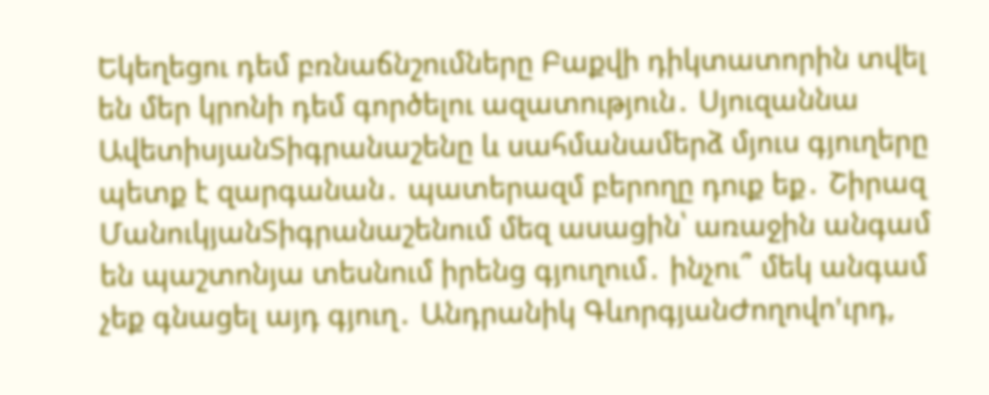Եկեղեցու դեմ բռնաճնշումները Բաքվի դիկտատորին տվել են մեր կրոնի դեմ գործելու ազատություն․ Սյուզաննա ԱվետիսյանՏիգրանաշենը և սահմանամերձ մյուս գյուղերը պետք է զարգանան․ պատերազմ բերողը դուք եք․ Շիրազ ՄանուկյանՏիգրանաշենում մեզ ասացին՝ առաջին անգամ են պաշտոնյա տեսնում իրենց գյուղում․ ինչու՞ մեկ անգամ չեք գնացել այդ գյուղ․ Անդրանիկ ԳևորգյանԺողովո'ւրդ,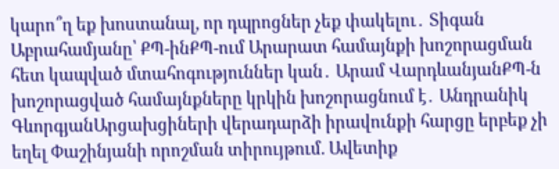կարո՞ղ եք խոստանալ, որ դպրոցներ չեք փակելու․ Տիգան Աբրահամյանը՝ ՔՊ-ինՔՊ-ում Արարատ համայնքի խոշորացման հետ կապված մտահոգություններ կան․ Արամ ՎարդևանյանՔՊ-ն խոշորացված համայնքները կրկին խոշորացնում է․ Անդրանիկ ԳևորգյանԱրցախցիների վերադարձի իրավունքի հարցը երբեք չի եղել Փաշինյանի որոշման տիրույթում. Ավետիք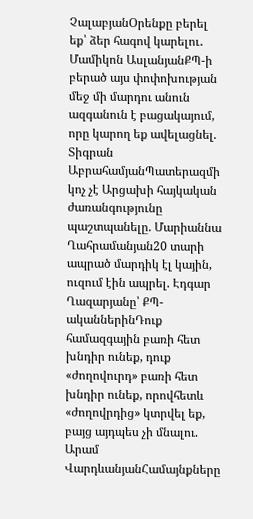ՉալաբյանՕրենքը բերել եք՝ ձեր հագով կարելու․ Մամիկոն ԱսլանյանՔՊ-ի բերած այս փոփոխության մեջ մի մարդու անուն ազգանուն է բացակայում, որը կարող եք ավելացնել. Տիգրան ԱբրահամյանՊատերազմի կոչ չէ Արցախի հայկական ժառանգությունը պաշտպանելը. Մարիաննա Ղահրամանյան20 տարի ապրած մարդիկ էլ կային, ուզում էին ապրել. Էդգար Ղազարյանը՝ ՔՊ-ականներինԴուք համազգային բառի հետ խնդիր ունեք, դուք «ժողովուրդ» բառի հետ խնդիր ունեք, որովհետև «ժողովրդից» կտրվել եք, բայց այդպես չի մնալու. Արամ ՎարդևանյանՀամայնքները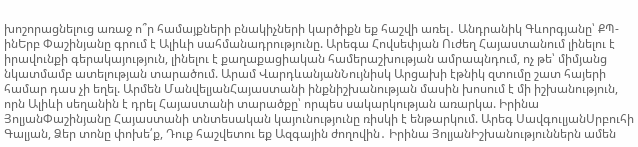խոշորացնելուց առաջ ո՞ր համայքների բնակիչների կարծիքն եք հաշվի առել․ Անդրանիկ Գևորգյանը՝ ՔՊ-ինԵրբ Փաշինյանը գրում է Ալիևի սահմանադրությունը. Արեգա Հովսեփյան Ուժեղ Հայաստանում լինելու է իրավունքի գերակայություն, լինելու է քաղաքացիական համերաշխության ամրապնդում, ոչ թե՝ միմյանց նկատմամբ ատելության տարածում. Արամ ՎարդևանյանՆույնիսկ Արցախի էթնիկ զտումը շատ հայերի համար դաս չի եղել. Արմեն ՄանվելյանՀայաստանի ինքնիշխանության մասին խոսում է մի իշխանություն, որն Ալիևի սեղանին է դրել Հայաստանի տարածքը՝ որպես սակարկության առարկա. Իրինա ՅոլյանՓաշինյանը Հայաստանի տնտեսական կայունությունը ռիսկի է ենթարկում. Արեգ ՍավգուլյանՍրբուհի Գալյան, Ձեր տոնը փոխե՛ք, Դուք հաշվետու եք Ազգային ժողովին․ Իրինա ՅոլյանԻշխանություններն ամեն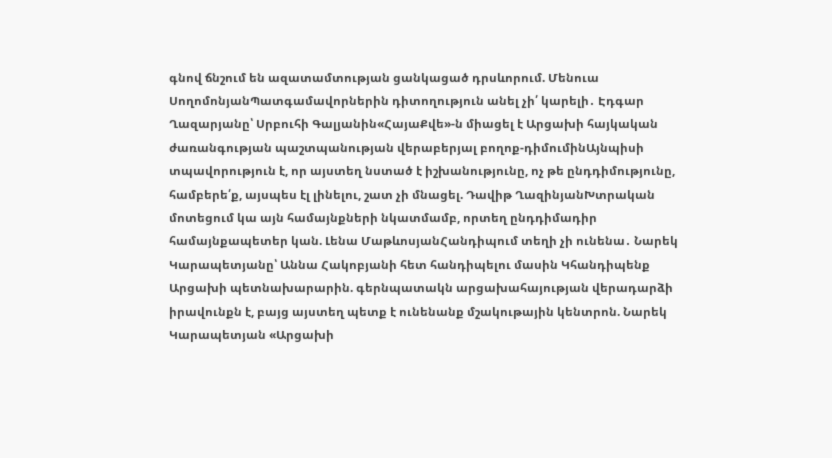գնով ճնշում են ազատամտության ցանկացած դրսևորում. Մենուա ՍողոմոնյանՊատգամավորներին դիտողություն անել չի՛ կարելի․ Էդգար Ղազարյանը՝ Սրբուհի Գալյանին«ՀայաՔվե»-ն միացել է Արցախի հայկական ժառանգության պաշտպանության վերաբերյալ բողոք-դիմումինԱյնպիսի տպավորություն է, որ այստեղ նստած է իշխանությունը, ոչ թե ընդդիմությունը, համբերե՛ք, այսպես էլ լինելու, շատ չի մնացել. Դավիթ ՂազինյանԽտրական մոտեցում կա այն համայնքների նկատմամբ, որտեղ ընդդիմադիր համայնքապետեր կան. Լենա ՄաթևոսյանՀանդիպում տեղի չի ունենա․ Նարեկ Կարապետյանը՝ Աննա Հակոբյանի հետ հանդիպելու մասին Կհանդիպենք Արցախի պետնախարարին. գերնպատակն արցախահայության վերադարձի իրավունքն է, բայց այստեղ պետք է ունենանք մշակութային կենտրոն. Նարեկ Կարապետյան «Արցախի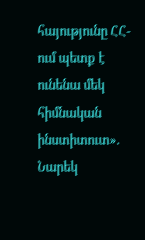հայությունը ՀՀ-ում պետք է ունենա մեկ հիմնական ինստիտուտ». Նարեկ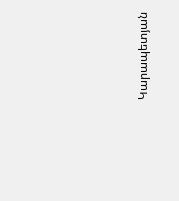Կարապետյան